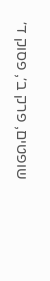שופטים, פרק ב׳, פסוק ד׳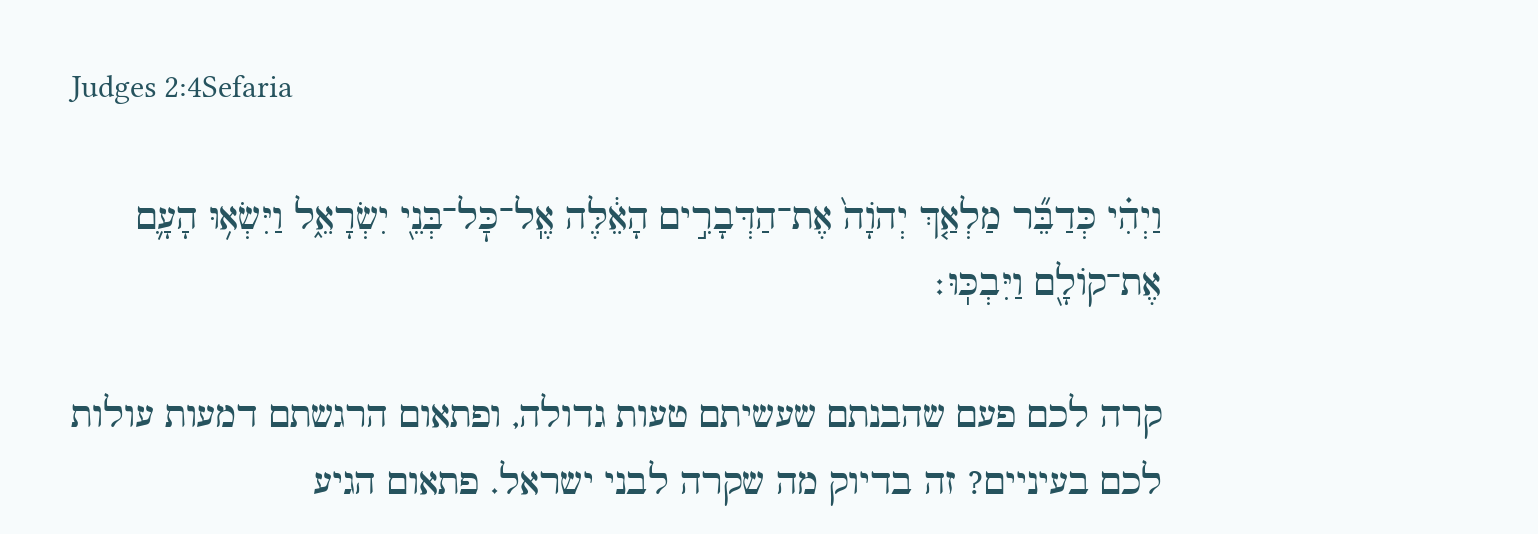Judges 2:4Sefaria

וַיְהִ֗י כְּדַבֵּ֞ר מַלְאַ֤ךְ יְהֹוָה֙ אֶת־הַדְּבָרִ֣ים הָאֵ֔לֶּה אֶֽל־כׇּל־בְּנֵ֖י יִשְׂרָאֵ֑ל וַיִּשְׂא֥וּ הָעָ֛ם אֶת־קוֹלָ֖ם וַיִּבְכּֽוּ׃

קרה לכם פעם שהבנתם שעשיתם טעות גדולה, ופתאום הרגשתם דמעות עולות לכם בעיניים? זה בדיוק מה שקרה לבני ישראל. פתאום הגיע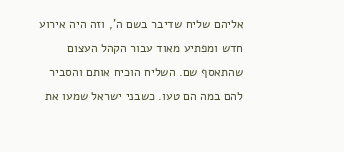אליהם שליח שדיבר בשם ה', וזה היה אירוע חדש ומפתיע מאוד עבור הקהל העצום שהתאסף שם. השליח הוכיח אותם והסביר להם במה הם טעו. כשבני ישראל שמעו את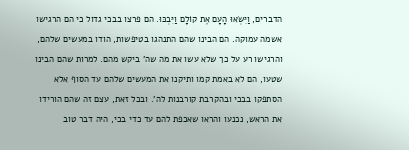הדברים, וַיִּשְׂאוּ הָעָם אֶת קוֹלָם וַיִּבְכּוּ. הם פרצו בבכי גדול כי הם הרגישו אשמה עמוקה. הם הבינו שהם התנהגו בטיפשות, הודו במעשים שלהם, והרגישו רע על כך שלא עשו את מה שה' ביקש מהם. למרות שהם הבינו שטעו, הם לא באמת קמו ותיקנו את המעשים שלהם עד הסוף אלא הסתפקו בבכי ובהקרבת קורבנות לה'. ובכל זאת, עצם זה שהם הורידו את הראש, נכנעו והראו שאכפת להם עד כדי בכי, היה דבר טוב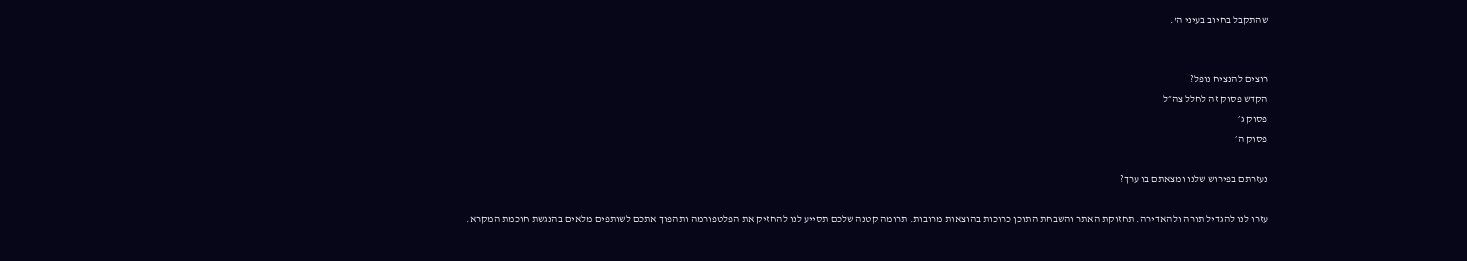שהתקבל בחיוב בעיני ה'.


רוצים להנציח נופל?
הקדש פסוק זה לחלל צה״ל
פסוק ג׳
פסוק ה׳

נעזרתם בפירוש שלנו ומצאתם בו ערך?

עזרו לנו להגדיל תורה ולהאדירה. תחזוקת האתר והשבחת התוכן כרוכות בהוצאות מרובות. תרומה קטנה שלכם תסייע לנו להחזיק את הפלטפורמה ותהפוך אתכם לשותפים מלאים בהנגשת חוכמת המקרא.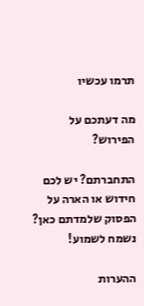תרמו עכשיו

מה דעתכם על הפירוש?

התחברתם? יש לכם חידוש או הארה על הפסוק שלמדתם כאן? נשמח לשמוע!

ההערות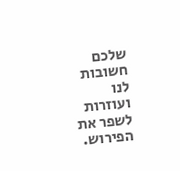שלכם חשובות לנו ועוזרות לשפר את הפירוש.